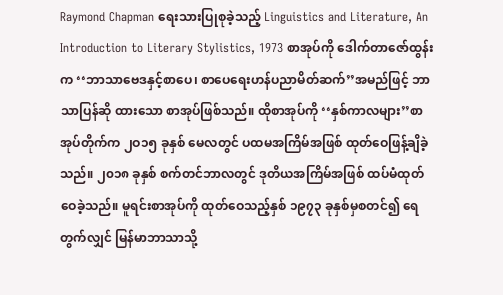Raymond Chapman ရေးသားပြုစုခဲ့သည့် Linguistics and Literature, An Introduction to Literary Stylistics, 1973 စာအုပ်ကို ဒေါက်တာဇော်ထွန်းက ‘‘ဘာသာဗေဒနှင့်စာပေ၊ စာပေရေးဟန်ပညာမိတ်ဆက်’’အမည်ဖြင့် ဘာသာပြန်ဆို ထားသော စာအုပ်ဖြစ်သည်။ ထိုစာအုပ်ကို ‘‘နှစ်ကာလများ’’စာအုပ်တိုက်က ၂ဝ၁၅ ခုနှစ် မေလတွင် ပထမအကြိမ်အဖြစ် ထုတ်ဝေဖြန့်ချိခဲ့သည်။ ၂၀၁၈ ခုနှစ် စက်တင်ဘာလတွင် ဒုတိယအကြိမ်အဖြစ် ထပ်မံထုတ်ဝေခဲ့သည်။ မူရင်းစာအုပ်ကို ထုတ်ဝေသည့်နှစ် ၁၉၇၃ ခုနှစ်မှစတင်၍ ရေတွက်လျှင် မြန်မာဘာသာသို့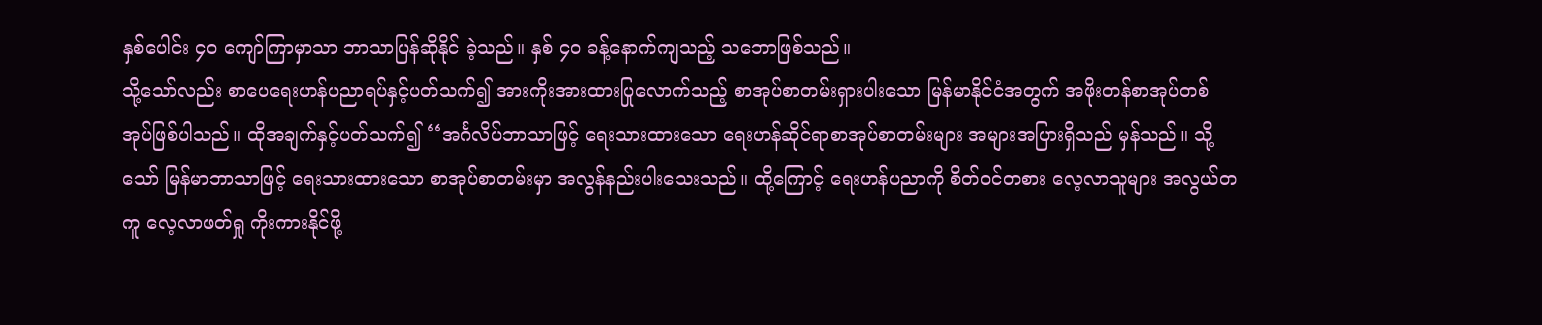နှစ်ပေါင်း ၄ဝ ကျော်ကြာမှာသာ ဘာသာပြန်ဆိုနိုင် ခဲ့သည်။ နှစ် ၄ဝ ခန့်နောက်ကျသည့် သဘောဖြစ်သည်။
သို့သော်လည်း စာပေရေးဟန်ပညာရပ်နှင့်ပတ်သက်၍ အားကိုးအားထားပြုလောက်သည့် စာအုပ်စာတမ်းရှားပါးသော မြန်မာနိုင်ငံအတွက် အဖိုးတန်စာအုပ်တစ်အုပ်ဖြစ်ပါသည်။ ထိုအချက်နှင့်ပတ်သက်၍ ‘‘အင်္ဂလိပ်ဘာသာဖြင့် ရေးသားထားသော ရေးဟန်ဆိုင်ရာစာအုပ်စာတမ်းများ အများအပြားရှိသည် မှန်သည်။ သို့သော် မြန်မာဘာသာဖြင့် ရေးသားထားသော စာအုပ်စာတမ်းမှာ အလွန်နည်းပါးသေးသည်။ ထို့ကြောင့် ရေးဟန်ပညာကို စိတ်ဝင်တစား လေ့လာသူများ အလွယ်တကူ လေ့လာဖတ်ရှု ကိုးကားနိုင်ဖို့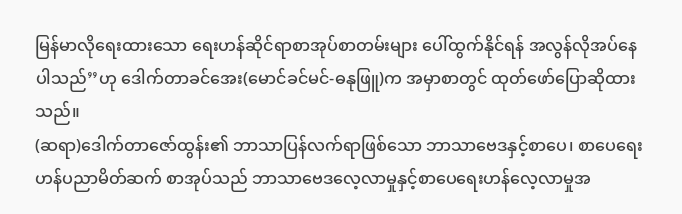မြန်မာလိုရေးထားသော ရေးဟန်ဆိုင်ရာစာအုပ်စာတမ်းများ ပေါ်ထွက်နိုင်ရန် အလွန်လိုအပ်နေပါသည်’’ဟု ဒေါက်တာခင်အေး(မောင်ခင်မင်-ဓနုဖြူ)က အမှာစာတွင် ထုတ်ဖော်ပြောဆိုထားသည်။
(ဆရာ)ဒေါက်တာဇော်ထွန်း၏ ဘာသာပြန်လက်ရာဖြစ်သော ဘာသာဗေဒနှင့်စာပေ၊ စာပေရေးဟန်ပညာမိတ်ဆက် စာအုပ်သည် ဘာသာဗေဒလေ့လာမှုနှင့်စာပေရေးဟန်လေ့လာမှုအ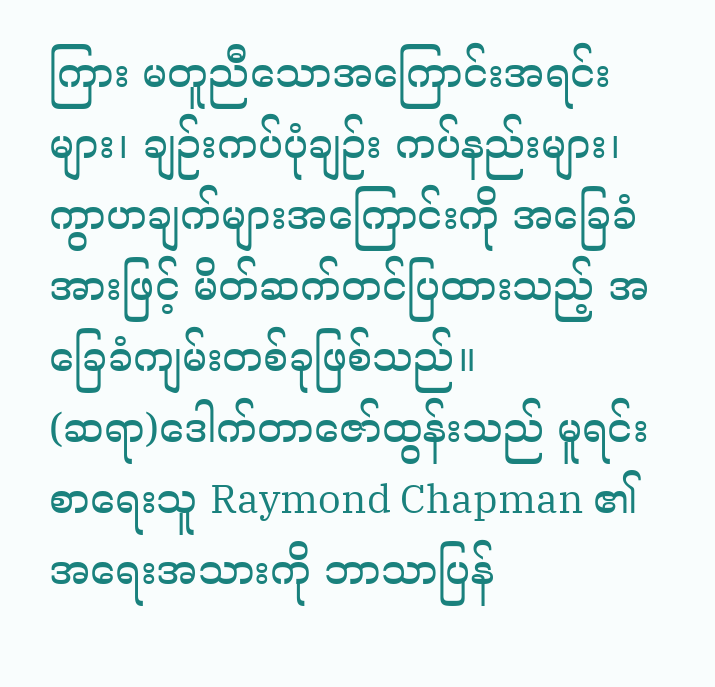ကြား မတူညီသောအကြောင်းအရင်းများ၊ ချဉ်းကပ်ပုံချဉ်း ကပ်နည်းများ၊ ကွာဟချက်များအကြောင်းကို အခြေခံအားဖြင့် မိတ်ဆက်တင်ပြထားသည့် အခြေခံကျမ်းတစ်ခုဖြစ်သည်။
(ဆရာ)ဒေါက်တာဇော်ထွန်းသည် မူရင်းစာရေးသူ Raymond Chapman ၏ အရေးအသားကို ဘာသာပြန်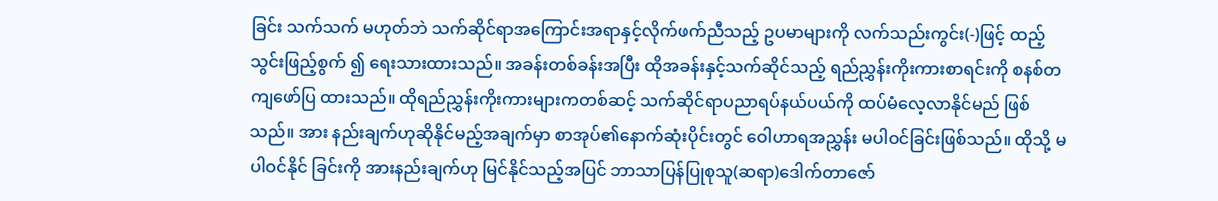ခြင်း သက်သက် မဟုတ်ဘဲ သက်ဆိုင်ရာအကြောင်းအရာနှင့်လိုက်ဖက်ညီသည့် ဥပမာများကို လက်သည်းကွင်း(-)ဖြင့် ထည့်သွင်းဖြည့်စွက် ၍ ရေးသားထားသည်။ အခန်းတစ်ခန်းအပြီး ထိုအခန်းနှင့်သက်ဆိုင်သည့် ရည်ညွှန်းကိုးကားစာရင်းကို စနစ်တကျဖော်ပြ ထားသည်။ ထိုရည်ညွှန်းကိုးကားများကတစ်ဆင့် သက်ဆိုင်ရာပညာရပ်နယ်ပယ်ကို ထပ်မံလေ့လာနိုင်မည် ဖြစ်သည်။ အား နည်းချက်ဟုဆိုနိုင်မည့်အချက်မှာ စာအုပ်၏နောက်ဆုံးပိုင်းတွင် ဝေါဟာရအညွှန်း မပါဝင်ခြင်းဖြစ်သည်။ ထိုသို့ မပါဝင်နိုင် ခြင်းကို အားနည်းချက်ဟု မြင်နိုင်သည့်အပြင် ဘာသာပြန်ပြုစုသူ(ဆရာ)ဒေါက်တာဇော်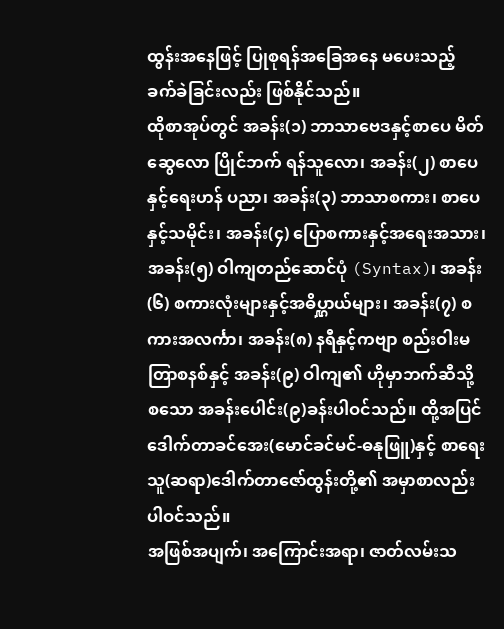ထွန်းအနေဖြင့် ပြုစုရန်အခြေအနေ မပေးသည့် ခက်ခဲခြင်းလည်း ဖြစ်နိုင်သည်။
ထိုစာအုပ်တွင် အခန်း(၁) ဘာသာဗေဒနှင့်စာပေ မိတ်ဆွေလော ပြိုင်ဘက် ရန်သူလော၊ အခန်း(၂) စာပေနှင့်ရေးဟန် ပညာ၊ အခန်း(၃) ဘာသာစကား၊ စာပေနှင့်သမိုင်း၊ အခန်း(၄) ပြောစကားနှင့်အရေးအသား၊ အခန်း(၅) ဝါကျတည်ဆောင်ပုံ (Syntax)၊ အခန်း(၆) စကားလုံးများနှင့်အဓိပ္ဋာယ်များ၊ အခန်း(၇) စကားအလင်္ကာ၊ အခန်း(၈) နရီနှင့်ကဗျာ စည်းဝါးမတြာစနစ်နှင့် အခန်း(၉) ဝါကျ၏ ဟိုမှာဘက်ဆီသို့ စသော အခန်းပေါင်း(၉)ခန်းပါဝင်သည်။ ထို့အပြင် ဒေါက်တာခင်အေး(မောင်ခင်မင်-ဓနုဖြူ)နှင့် စာရေးသူ(ဆရာ)ဒေါက်တာဇော်ထွန်းတို့၏ အမှာစာလည်း ပါဝင်သည်။
အဖြစ်အပျက်၊ အကြောင်းအရာ၊ ဇာတ်လမ်းသ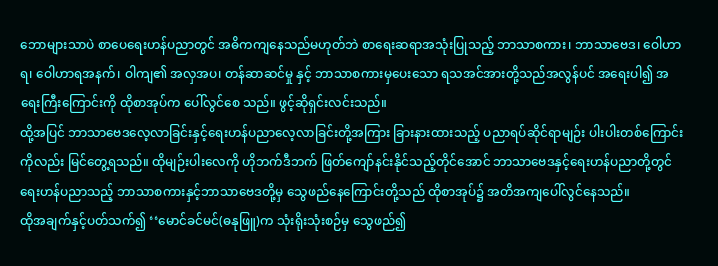ဘောများသာပဲ စာပေရေးဟန်ပညာတွင် အဓိကကျနေသည်မဟုတ်ဘဲ စာရေးဆရာအသုံးပြုသည့် ဘာသာစကား၊ ဘာသာဗေဒ၊ ဝေါဟာရ၊ ဝေါဟာရအနက်၊ ဝါကျ၏ အလှအပ၊ တန်ဆာဆင်မှု နှင့် ဘာသာစကားမှပေးသော ရသအင်အားတို့သည်အလွန်ပင် အရေးပါ၍ အရေးကြီးကြောင်းကို ထိုစာအုပ်က ပေါ်လွင်စေ သည်။ ဖွင့်ဆိုရှင်းလင်းသည်။
ထို့အပြင် ဘာသာဗေဒလေ့လာခြင်းနှင့်ရေးဟန်ပညာလေ့လာခြင်းတို့အကြား ခြားနားထားသည့် ပညာရပ်ဆိုင်ရာမျဉ်း ပါးပါးတစ်ကြောင်းကိုလည်း မြင်တွေ့ရသည်။ ထိုမျဉ်းပါးလေကို ဟိုဘက်ဒီဘက် ဖြတ်ကျော်နင်းနိုင်သည့်တိုင်အောင် ဘာသာဗေဒနှင့်ရေးဟန်ပညာတို့တွင် ရေးဟန်ပညာသည့် ဘာသာစကားနှင့်ဘာသာဗေဒတို့မှ သွေဖည်နေကြောင်းတို့သည် ထိုစာအုပ်၌ အတိအကျပေါ်လွင်နေသည်။
ထိုအချက်နှင့်ပတ်သက်၍ ‘‘မောင်ခင်မင်(ဓနုဖြူ)က သုံးရိုးသုံးစဉ်မှ သွေဖည်၍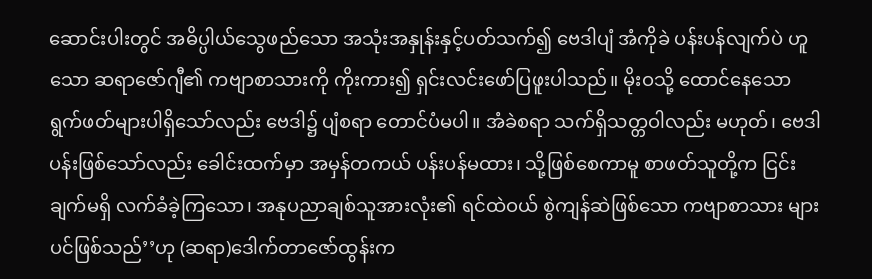ဆောင်းပါးတွင် အဓိပ္ပါယ်သွေဖည်သော အသုံးအနှုန်းနှင့်ပတ်သက်၍ ဗေဒါပျံ အံကိုခဲ ပန်းပန်လျက်ပဲ ဟူသော ဆရာဇော်ဂျီ၏ ကဗျာစာသားကို ကိုးကား၍ ရှင်းလင်းဖော်ပြဖူးပါသည်။ မိုးဝသို့ ထောင်နေသော ရွက်ဖတ်များပါရှိသော်လည်း ဗေဒါ၌ ပျံစရာ တောင်ပံမပါ။ အံခဲစရာ သက်ရှိသတ္တဝါလည်း မဟုတ်၊ ဗေဒါပန်းဖြစ်သော်လည်း ခေါင်းထက်မှာ အမှန်တကယ် ပန်းပန်မထား၊ သို့ဖြစ်စေကာမူ စာဖတ်သူတို့က ငြင်းချက်မရှိ လက်ခံခဲ့ကြသော၊ အနုပညာချစ်သူအားလုံး၏ ရင်ထဲဝယ် စွဲကျန်ဆဲဖြစ်သော ကဗျာစာသား များပင်ဖြစ်သည်’’ဟု (ဆရာ)ဒေါက်တာဇော်ထွန်းက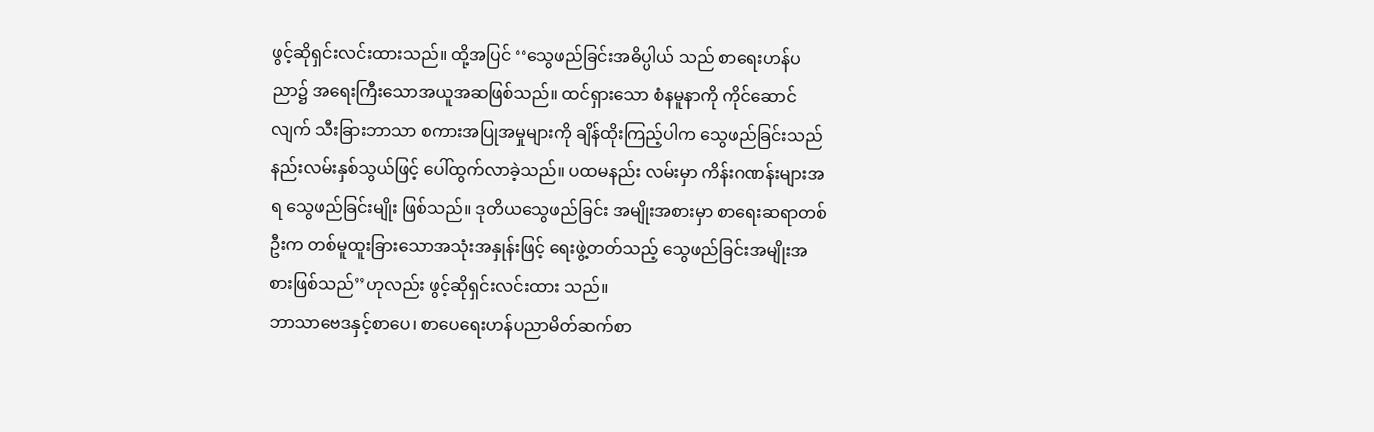ဖွင့်ဆိုရှင်းလင်းထားသည်။ ထို့အပြင် ‘‘သွေဖည်ခြင်းအဓိပ္ပါယ် သည် စာရေးဟန်ပညာ၌ အရေးကြီးသောအယူအဆဖြစ်သည်။ ထင်ရှားသော စံနမူနာကို ကိုင်ဆောင်လျက် သီးခြားဘာသာ စကားအပြုအမှုများကို ချိန်ထိုးကြည့်ပါက သွေဖည်ခြင်းသည် နည်းလမ်းနှစ်သွယ်ဖြင့် ပေါ်ထွက်လာခဲ့သည်။ ပထမနည်း လမ်းမှာ ကိန်းဂဏန်းများအရ သွေဖည်ခြင်းမျိုး ဖြစ်သည်။ ဒုတိယသွေဖည်ခြင်း အမျိုးအစားမှာ စာရေးဆရာတစ်ဦးက တစ်မူထူးခြားသောအသုံးအနှုန်းဖြင့် ရေးဖွဲ့တတ်သည့် သွေဖည်ခြင်းအမျိုးအစားဖြစ်သည်’’ဟုလည်း ဖွင့်ဆိုရှင်းလင်းထား သည်။
ဘာသာဗေဒနှင့်စာပေ၊ စာပေရေးဟန်ပညာမိတ်ဆက်စာ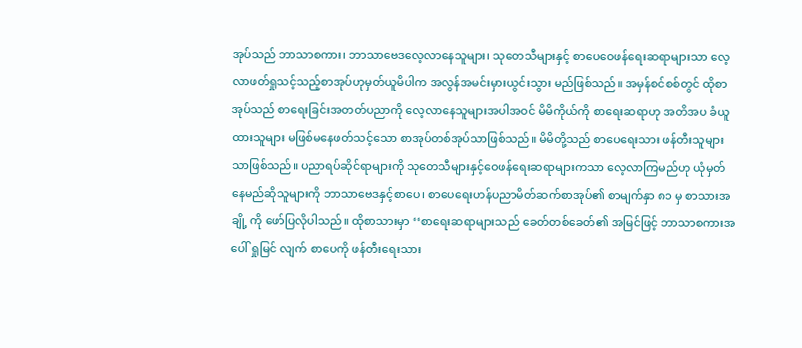အုပ်သည် ဘာသာစကား၊ ဘာသာဗေဒလေ့လာနေသူများ၊ သုတေသီများနှင့် စာပေဝေဖန်ရေးဆရာများသာ လေ့လာဖတ်ရှုသင့်သည့်စာအုပ်ဟုမှတ်ယူမိပါက အလွန်အမင်းမှားယွင်းသွား မည်ဖြစ်သည်။ အမှန်စင်စစ်တွင် ထိုစာအုပ်သည် စာရေးခြင်းအတတ်ပညာကို လေ့လာနေသူများအပါအဝင် မိမိကိုယ်ကို စာရေးဆရာဟု အတိအပ ခံယူထားသူများ မဖြစ်မနေဖတ်သင့်သော စာအုပ်တစ်အုပ်သာဖြစ်သည်။ မိမိတို့သည် စာပေရေးသား ဖန်တီးသူများသာဖြစ်သည်။ ပညာရပ်ဆိုင်ရာများကို သုတေသီများနှင့်ဝေဖန်ရေးဆရာများကသာ လေ့လာကြမည်ဟု ယုံမှတ်နေမည်ဆိုသူများကို ဘာသာဗေဒနှင့်စာပေ၊ စာပေရေးဟန်ပညာမိတ်ဆက်စာအုပ်၏ စာမျက်နှာ ၈၁ မှ စာသားအချို့ ကို ဖော်ပြလိုပါသည်။ ထိုစာသားမှာ ‘‘စာရေးဆရာများသည် ခေတ်တစ်ခေတ်၏ အမြင်ဖြင့် ဘာသာစကားအပေါ် ရှုမြင် လျက် စာပေကို ဖန်တီးရေးသား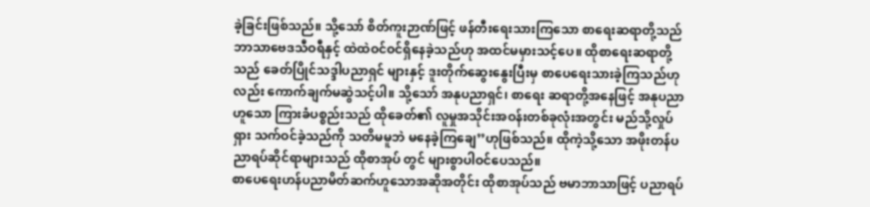ခဲ့ခြင်းဖြစ်သည်။ သို့သော် စိတ်ကူးဉာဏ်ဖြင့် ဖန်တီးရေးသားကြသော စာရေးဆရာတို့သည် ဘာသာဗေဒသီဝရီနှင့် ထဲထဲဝင်ဝင်ရှိနေခဲ့သည်ဟု အထင်မမှားသင့်ပေ။ ထိုစာရေးဆရာတို့သည် ခေတ်ပြိုင်သဒ္ဒါပညာရှင် များနှင့် ဒူးတိုက်ဆွေးနွေးပြီးမှ စာပေရေးသားခဲ့ကြသည်ဟုလည်း ကောက်ချက်မဆွဲသင့်ပါ။ သို့သော် အနုပညာရှင်၊ စာရေး ဆရာတို့အနေဖြင့် အနုပညာဟူသော ကြားခံပစ္စည်းသည် ထိုခေတ်၏ လူမှုအသိုင်းအဝန်းတစ်ခုလုံးအတွင်း မည်သို့လှုပ်ရှား သက်ဝင်ခဲ့သည်ကို သတိမမူဘဲ မနေခဲ့ကြချေ’’ဟုဖြစ်သည်။ ထိုကဲ့သို့သော အဖိုးတန်ပညာရပ်ဆိုင်ရာများသည် ထိုစာအုပ် တွင် များစွာပါဝင်ပေသည်။
စာပေရေးဟန်ပညာမိတ်ဆက်ဟူသောအဆိုအတိုင်း ထိုစာအုပ်သည် ဗမာဘာသာဖြင့် ပညာရပ်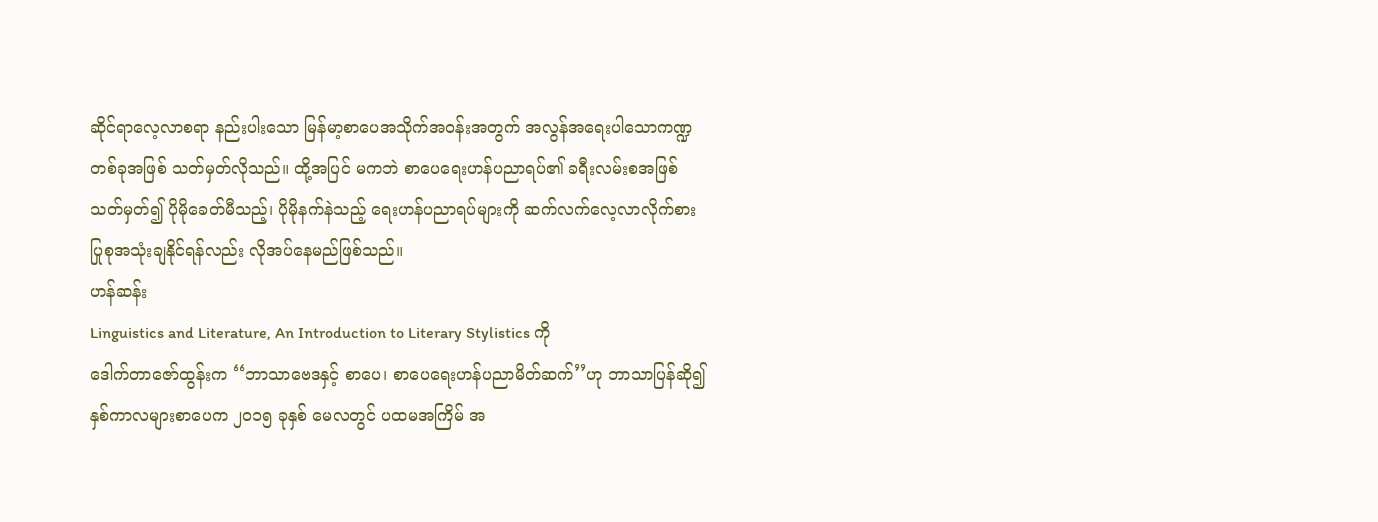ဆိုင်ရာလေ့လာစရာ နည်းပါးသော မြန်မာ့စာပေအသိုက်အဝန်းအတွက် အလွန်အရေးပါသောကဏ္ဍတစ်ခုအဖြစ် သတ်မှတ်လိုသည်။ ထို့အပြင် မကဘဲ စာပေရေးဟန်ပညာရပ်၏ ခရီးလမ်းစအဖြစ် သတ်မှတ်၍ ပိုမိုခေတ်မီသည့်၊ ပိုမိုနက်နဲသည့် ရေးဟန်ပညာရပ်များကို ဆက်လက်လေ့လာလိုက်စား ပြုစုအသုံးချနိုင်ရန်လည်း လိုအပ်နေမည်ဖြစ်သည်။
ဟန်ဆန်း
Linguistics and Literature, An Introduction to Literary Stylistics ကို
ဒေါက်တာဇော်ထွန်းက ‘‘ဘာသာဗေဒနှင့် စာပေ၊ စာပေရေးဟန်ပညာမိတ်ဆက်’’ဟု ဘာသာပြန်ဆို၍
နှစ်ကာလများစာပေက ၂ဝ၁၅ ခုနှစ် မေလတွင် ပထမအကြိမ် အ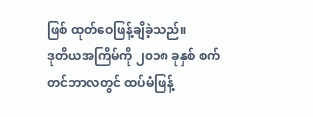ဖြစ် ထုတ်ဝေဖြန့်ချိခဲ့သည်။
ဒုတိယအကြိမ်ကို ၂၀၁၈ ခုနှစ် စက်တင်ဘာလတွင် ထပ်မံဖြန့်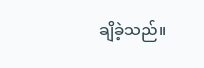ချိခဲ့သည်။